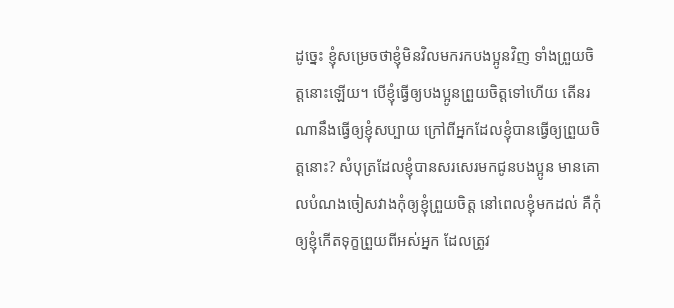ដូច្នេះ ខ្ញុំសម្រេចថាខ្ញុំមិនវិលមករកបងប្អូនវិញ ទាំងព្រួយចិត្តនោះឡើយ។ បើខ្ញុំធ្វើឲ្យបងប្អូនព្រួយចិត្តទៅហើយ តើនរណានឹងធ្វើឲ្យខ្ញុំសប្បាយ ក្រៅពីអ្នកដែលខ្ញុំបានធ្វើឲ្យព្រួយចិត្តនោះ? សំបុត្រដែលខ្ញុំបានសរសេរមកជូនបងប្អូន មានគោលបំណងចៀសវាងកុំឲ្យខ្ញុំព្រួយចិត្ត នៅពេលខ្ញុំមកដល់ គឺកុំឲ្យខ្ញុំកើតទុក្ខព្រួយពីអស់អ្នក ដែលត្រូវ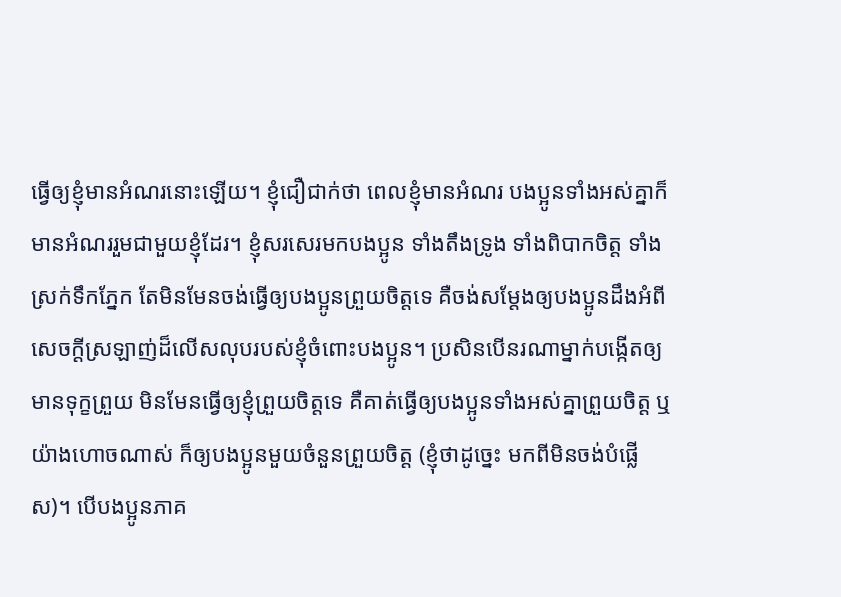ធ្វើឲ្យខ្ញុំមានអំណរនោះឡើយ។ ខ្ញុំជឿជាក់ថា ពេលខ្ញុំមានអំណរ បងប្អូនទាំងអស់គ្នាក៏មានអំណររួមជាមួយខ្ញុំដែរ។ ខ្ញុំសរសេរមកបងប្អូន ទាំងតឹងទ្រូង ទាំងពិបាកចិត្ត ទាំងស្រក់ទឹកភ្នែក តែមិនមែនចង់ធ្វើឲ្យបងប្អូនព្រួយចិត្តទេ គឺចង់សម្តែងឲ្យបងប្អូនដឹងអំពីសេចក្ដីស្រឡាញ់ដ៏លើសលុបរបស់ខ្ញុំចំពោះបងប្អូន។ ប្រសិនបើនរណាម្នាក់បង្កើតឲ្យមានទុក្ខព្រួយ មិនមែនធ្វើឲ្យខ្ញុំព្រួយចិត្តទេ គឺគាត់ធ្វើឲ្យបងប្អូនទាំងអស់គ្នាព្រួយចិត្ត ឬយ៉ាងហោចណាស់ ក៏ឲ្យបងប្អូនមួយចំនួនព្រួយចិត្ត (ខ្ញុំថាដូច្នេះ មកពីមិនចង់បំផ្លើស)។ បើបងប្អូនភាគ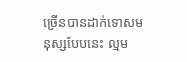ច្រើនបានដាក់ទោសមនុស្សបែបនេះ ល្មម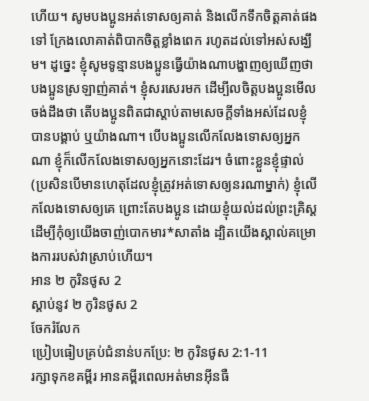ហើយ។ សូមបងប្អូនអត់ទោសឲ្យគាត់ និងលើកទឹកចិត្តគាត់ផងទៅ ក្រែងលោគាត់ពិបាកចិត្តខ្លាំងពេក រហូតដល់ទៅអស់សង្ឃឹម។ ដូច្នេះ ខ្ញុំសូមទូន្មានបងប្អូនធ្វើយ៉ាងណាបង្ហាញឲ្យឃើញថា បងប្អូនស្រឡាញ់គាត់។ ខ្ញុំសរសេរមក ដើម្បីលចិត្តបងប្អូនមើល ចង់ដឹងថា តើបងប្អូនពិតជាស្ដាប់តាមសេចក្ដីទាំងអស់ដែលខ្ញុំបានបង្គាប់ ឬយ៉ាងណា។ បើបងប្អូនលើកលែងទោសឲ្យអ្នកណា ខ្ញុំក៏លើកលែងទោសឲ្យអ្នកនោះដែរ។ ចំពោះខ្លួនខ្ញុំផ្ទាល់ (ប្រសិនបើមានហេតុដែលខ្ញុំត្រូវអត់ទោសឲ្យនរណាម្នាក់) ខ្ញុំលើកលែងទោសឲ្យគេ ព្រោះតែបងប្អូន ដោយខ្ញុំយល់ដល់ព្រះគ្រិស្ត ដើម្បីកុំឲ្យយើងចាញ់បោកមារ*សាតាំង ដ្បិតយើងស្គាល់គម្រោងការរបស់វាស្រាប់ហើយ។
អាន ២ កូរិនថូស 2
ស្ដាប់នូវ ២ កូរិនថូស 2
ចែករំលែក
ប្រៀបធៀបគ្រប់ជំនាន់បកប្រែ: ២ កូរិនថូស 2:1-11
រក្សាទុកខគម្ពីរ អានគម្ពីរពេលអត់មានអ៊ីនធឺ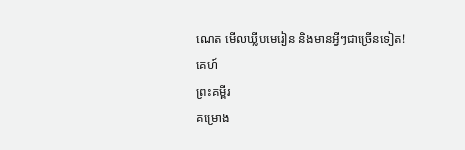ណេត មើលឃ្លីបមេរៀន និងមានអ្វីៗជាច្រើនទៀត!
គេហ៍
ព្រះគម្ពីរ
គម្រោង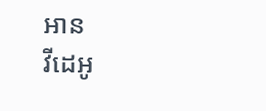អាន
វីដេអូ